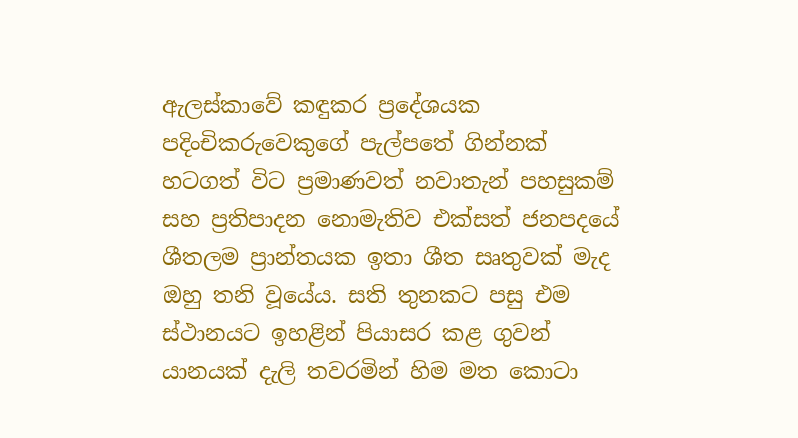ඇලස්කාවේ කඳුකර ප්‍රදේශයක පදිංචිකරුවෙකුගේ පැල්පතේ ගින්නක් හටගත් විට ප්‍රමාණවත් නවාතැන් පහසුකම් සහ ප්‍රතිපාදන නොමැතිව එක්සත් ජනපදයේ ශීතලම ප්‍රාන්තයක ඉතා ශීත සෘතුවක් මැද ඔහු තනි වූයේය. සති තුනකට පසු එම ස්ථානයට ඉහළින් පියාසර කළ ගුවන් යානයක් දැලි තවරමින් හිම මත කොටා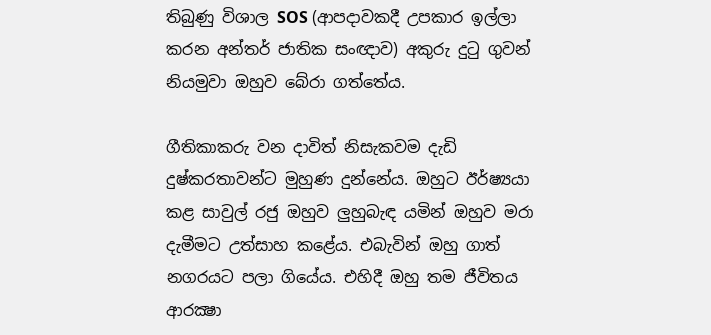තිබුණු විශාල SOS (ආපදාවකදී උපකාර ඉල්ලා කරන අන්තර් ජාතික සංඥාව) අකුරු දුටු ගුවන් නියමුවා ඔහුව බේරා ගත්තේය.

ගීතිකාකරු වන දාවිත් නිසැකවම දැඩි දුෂ්කරතාවන්ට මුහුණ දුන්නේය. ඔහුට ඊර්ෂ්‍යයා කළ සාවුල් රජු ඔහුව ලුහුබැඳ යමින් ඔහුව මරා දැමීමට උත්සාහ කළේය. එබැවින් ඔහු ගාත් නගරයට පලා ගියේය. එහිදී ඔහු තම ජීවිතය ආරක්‍ෂා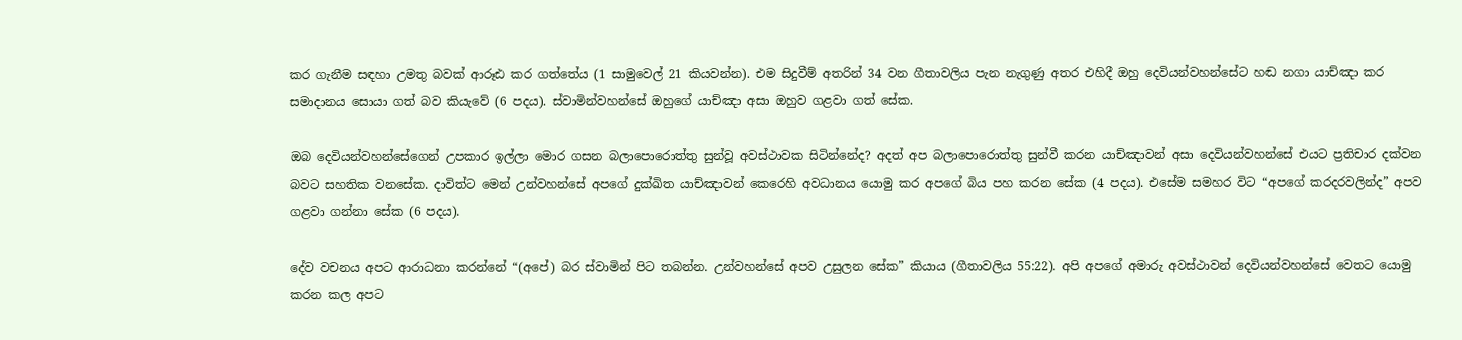කර ගැනීම සඳහා උමතු බවක් ආරූඪ කර ගත්තේය (1 සාමුවෙල් 21 කියවන්න). එම සිදුවීම් අතරින් 34 වන ගීතාවලිය පැන නැගුණු අතර එහිදී ඔහු දෙවියන්වහන්සේට හඬ නගා යාච්ඤා කර සමාදානය සොයා ගත් බව කියැවේ (6 පදය). ස්වාමින්වහන්සේ ඔහුගේ යාච්ඤා අසා ඔහුව ගළවා ගත් සේක.

ඔබ දෙවියන්වහන්සේගෙන් උපකාර ඉල්ලා මොර ගසන බලාපොරොත්තු සුන්වූ අවස්ථාවක සිටින්නේද? අදත් අප බලාපොරොත්තු සුන්වී කරන යාච්ඤාවන් අසා දෙවියන්වහන්සේ එයට ප්‍රතිචාර දක්වන බවට සහතික වනසේක. දාවිත්ට මෙන් උන්වහන්සේ අපගේ දුක්ඛිත යාච්ඤාවන් කෙරෙහි අවධානය යොමු කර අපගේ බිය පහ කරන සේක (4 පදය). එසේම සමහර විට “අපගේ කරදරවලින්ද” අපව ගළවා ගන්නා සේක (6 පදය).

දේව වචනය අපට ආරාධනා කරන්නේ “(අපේ) බර ස්වාමින් පිට තබන්න. උන්වහන්සේ අපව උසුලන සේක” කියාය (ගීතාවලිය 55:22). අපි අපගේ අමාරු අවස්ථාවන් දෙවියන්වහන්සේ වෙතට යොමු කරන කල අපට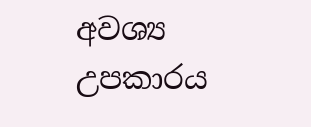අවශ්‍ය උපකාරය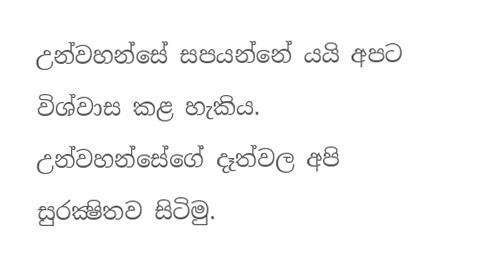උන්වහන්සේ සපයන්නේ යයි අපට විශ්වාස කළ හැකිය. උන්වහන්සේගේ දෑත්වල අපි සුරක්‍ෂිතව සිටිමු.